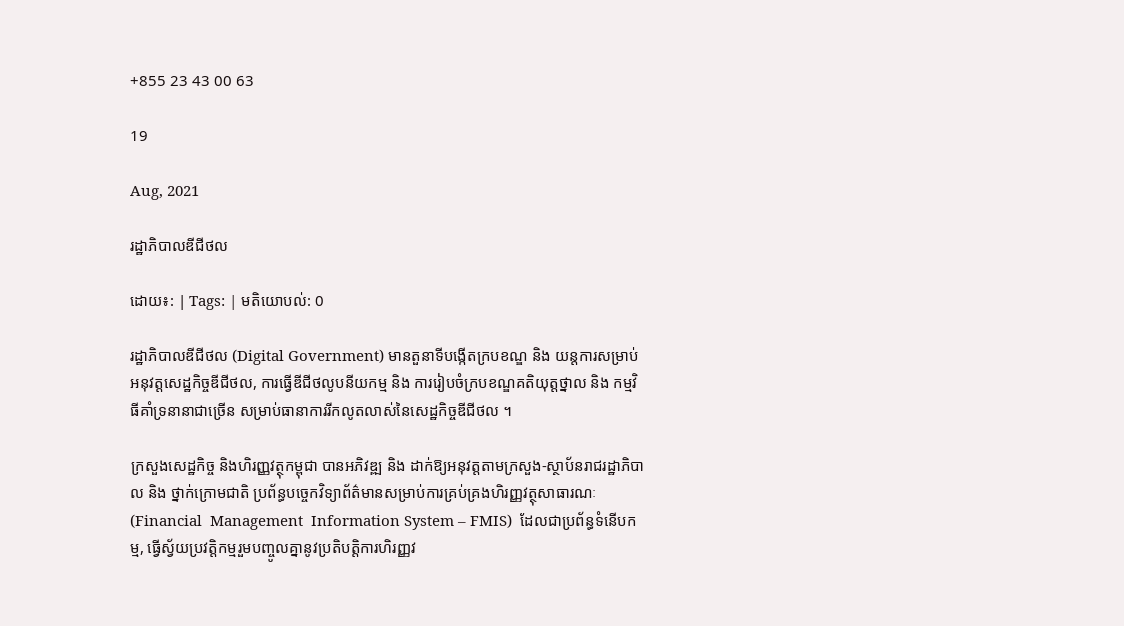+855 23 43 00 63

19

Aug, 2021

រដ្ឋាភិបាលឌីជីថល

ដោយ៖: | Tags: | មតិយោបល់: 0

រដ្ឋាភិបាលឌីជីថល (Digital Government) មានតួនាទីបង្កើតក្របខណ្ឌ និង យន្តការសម្រាប់អនុវត្តសេដ្ឋកិច្ចឌីជីថល, ការធ្វើឌីជីថលូបនីយកម្ម និង ការរៀបចំក្របខណ្ឌគតិយុត្តថ្នាល និង កម្មវិធីគាំទ្រនានាជាច្រើន សម្រាប់ធានាការរីកលូតលាស់នៃសេដ្ឋកិច្ចឌីជីថល ។

ក្រសួងសេដ្ឋកិច្ច និងហិរញ្ញវត្ថុកម្ពុជា បានអភិវឌ្ឍ និង ដាក់ឱ្យអនុវត្តតាមក្រសួង-ស្ថាប័នរាជរដ្ឋាភិបាល និង ថ្នាក់ក្រោមជាតិ ប្រព័ន្ធបច្ចេកវិទ្យាព័ត៌មានសម្រាប់ការគ្រប់គ្រងហិរញ្ញវត្ថុសាធារណៈ (Financial  Management  Information System – FMIS)  ដែលជាប្រព័ន្ធទំនើបកម្ម, ធ្វើស្វ័យប្រវត្តិកម្មរួមបញ្ចូលគ្នានូវប្រតិបត្តិការហិរញ្ញវ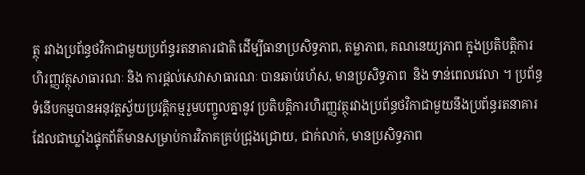ត្ថុ រវាងប្រព័ន្ធថវិកាជាមួយប្រព័ន្ធរតនាគារជាតិ ដើម្បីធានាប្រសិទ្ធភាព, តម្លាភាព, គណនេយ្យភាព ក្នុងប្រតិបត្តិការហិរញ្ញវត្ថុសាធារណៈ និង ការផ្តល់សេវាសាធារណៈ បានឆាប់រហ័ស, មានប្រសិទ្ធភាព  និង ទាន់ពេលវេលា ។ ប្រព័ន្ធទំនើបកម្មបានអនុវត្តស្វ័យប្រវត្តិកម្មរួមបញ្ចូលគ្នានូវ ប្រតិបត្តិការហិរញ្ញវត្ថុរវាងប្រព័ន្ធថវិកាជាមួយនឹងប្រព័ន្ធរតនាគារ ដែលជាឃ្លាំងផ្ទុកព័ត៌មានសម្រាប់ការវិភាគគ្រប់ជ្រុងជ្រោយ, ជាក់លាក់, មានប្រសិទ្ធភាព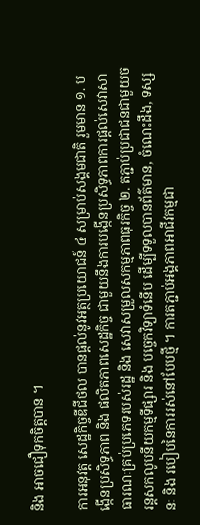និង អាចជឿទុកចិត្តបាន ។

ការអនុវត្ត សេដ្ឋកិច្ចឌីជីថល បានផ្តល់នូវអត្ថប្រយោជន៍ ៤ សម្រាប់សង្គមជាតិ រួមមាន ១. បង្កើនប្រសិទ្ធភាព និង ផលិតភាពសេដ្ឋកិច្ច ជាមួយនឹងការបង្កើនប្រសិទ្ធភាពការផ្តល់សេវាសាធារណៈគ្រប់ប្រភេទរបស់រដ្ឋ និង សេវាសម្រួលសកម្មភាពធុរកិច្ច ២. តភ្ជាប់ប្រជាជនជាមួយចរន្តសកលូបនីយកម្មទីផ្សារ និង បច្ចេកវិទ្យាទំនើប ដើម្បីទទួលបានព័ត៌មាន, ចំណេះដឹង, ទស្សនៈ និង របៀបនៃការរស់នៅបែបថ្មី ។ ការតភ្ជាប់អង្គភាពអាជីវកម្មជា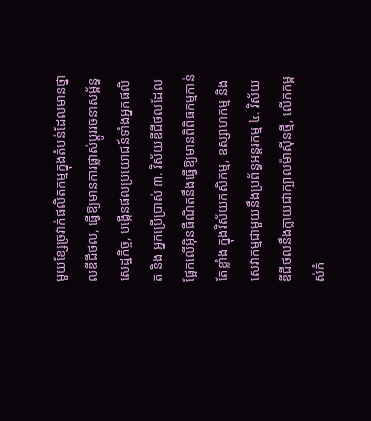មួយខ្សែច្រវាក់ផលិតកម្មក្នុងតំបន់ដែលមានថ្នាលឌីជីថល, ធ្វើឱ្យមានការផ្លាស់ប្តូររចនាសម្ព័ន្ធសេដ្ឋកិច្ច, បង្កើនផលប្រយោជន៍ទាំងអ្នកផលិត និង អ្នកប្រើប្រាស់ ៣. វិស័យឌីជីថលដែលផ្អែកលើអ៊ិនធឺណិតនឹងធ្វើឱ្យមានពិពិធកម្មកាន់តែខ្លាំង ក្នុងវិស័យកសិកម្ម, ឧស្សាហកម្ម និង សេវាកម្មជាមួយនឹងប្រព័ន្ធអន្តរកម្ម ៤. វិស័យឌីជីថលនឹងក្លាយជាក្បាលម៉ាស៊ីនថ្មី, លើកកម្ពស់កំ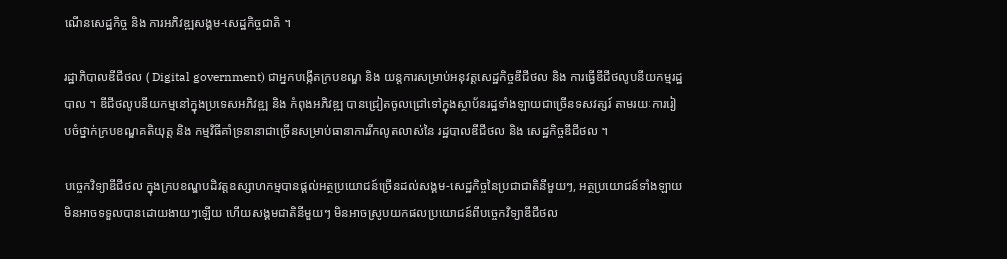ណើនសេដ្ឋកិច្ច និង ការអភិវឌ្ឍសង្គម-សេដ្ឋកិច្ចជាតិ ។

រដ្ឋាភិបាលឌីជីថល ( Digital government) ជាអ្នកបង្កើតក្របខណ្ឌ និង យន្តការសម្រាប់អនុវត្តសេដ្ឋកិច្ចឌីជីថល និង ការធ្វើឌីជីថលូបនីយកម្មរដ្ឋបាល ។ ឌីជីថលូបនីយកម្មនៅក្នុងប្រទេសអភិវឌ្ឍ និង កំពុងអភិវឌ្ឍ បានជ្រៀតចូលជ្រៅទៅក្នុងស្ថាប័នរដ្ឋទាំងឡាយជាច្រើនទសវត្សរ៍ តាមរយៈការរៀបចំថ្នាក់ក្របខណ្ឌគតិយុត្ត និង កម្មវិធីគាំទ្រនានាជាច្រើនសម្រាប់ធានាការរីកលូតលាស់នៃ រដ្ឋបាលឌីជីថល និង សេដ្ឋកិច្ចឌីជីថល ។

បច្ចេកវិទ្យាឌីជីថល ក្នុងក្របខណ្ឌបដិវត្តឧស្សាហកម្មបានផ្តល់អត្ថប្រយោជន៍ច្រើនដល់សង្គម-សេដ្ឋកិច្ចនៃប្រជាជាតិនីមួយៗ, អត្ថប្រយោជន៍ទាំងឡាយ មិនអាចទទួលបានដោយងាយៗឡើយ ហើយសង្គមជាតិនីមួយៗ មិនអាចស្រូបយកផលប្រយោជន៍ពីបច្ចេកវិទ្យាឌីជីថល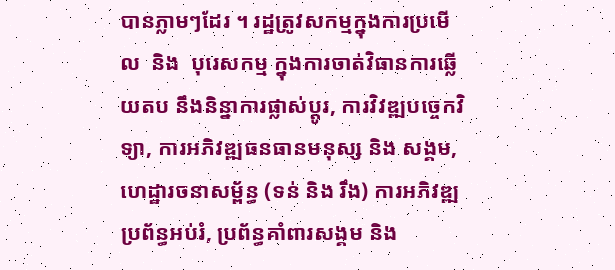បានភ្លាមៗដែរ ។ រដ្ឋត្រូវសកម្មក្នុងការប្រមើល  និង  បុរេសកម្ម ក្នុងការចាត់វិធានការឆ្លើយតប នឹងនិន្នាការផ្លាស់ប្តូរ, ការវិវឌ្ឍបច្ចេកវិទ្យា, ការអភិវឌ្ឍធនធានមនុស្ស និង សង្គម,ហេដ្ឋារចនាសម្ព័ន្ធ (ទន់ និង រឹង) ការអភិវឌ្ឍប្រព័ន្ធអប់រំ, ប្រព័ន្ធគាំពារសង្គម និង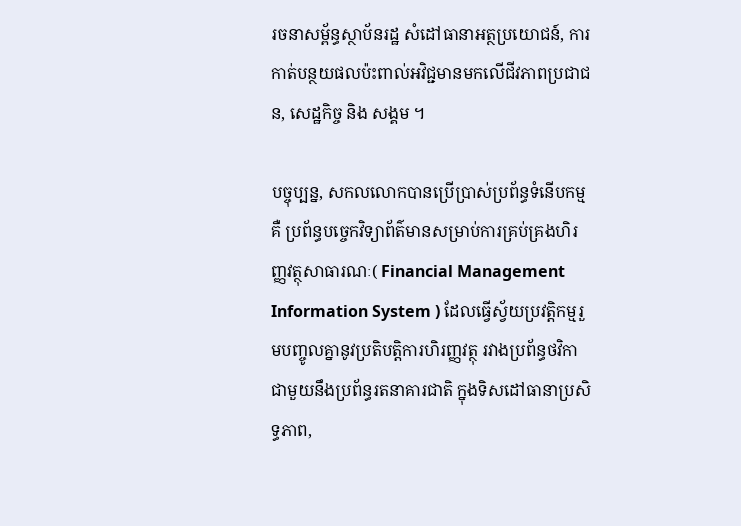រចនាសម្ព័ន្ធស្ថាប័នរដ្ឋ សំដៅធានាអត្ថប្រយោជន៍, ការកាត់បន្ថយផលប៉ះពាល់អវិជ្ជមានមកលើជីវភាពប្រជាជន, សេដ្ឋកិច្ច និង សង្គម ។

បច្ចុប្បន្ន, សកលលោកបានប្រើប្រាស់ប្រព័ន្ធទំនើបកម្ម គឺ ប្រព័ន្ធបច្ចេកវិទ្យាព័ត៌មានសម្រាប់ការគ្រប់គ្រងហិរញ្ញវត្ថុសាធារណៈ( Financial Management Information System ) ដែលធ្វើស្វ័យប្រវត្តិកម្មរួមបញ្ចូលគ្នានូវប្រតិបត្តិការហិរញ្ញវត្ថុ រវាងប្រព័ន្ធថវិកាជាមួយនឹងប្រព័ន្ធរតនាគារជាតិ ក្នុងទិសដៅធានាប្រសិទ្ធភាព,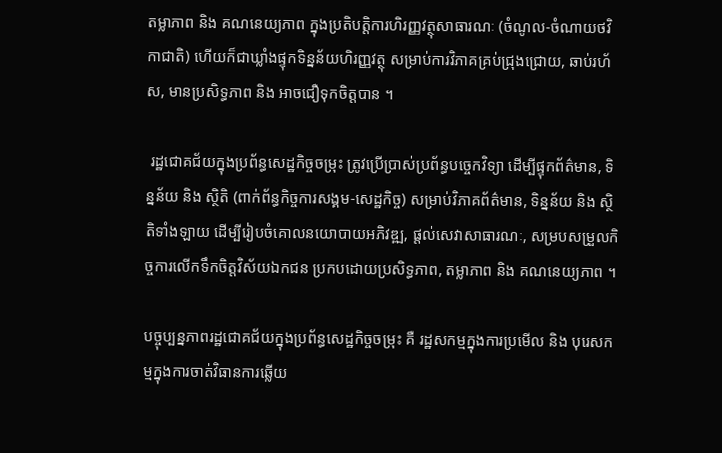តម្លាភាព និង គណនេយ្យភាព ក្នុងប្រតិបត្តិការហិរញ្ញវត្ថុសាធារណៈ (ចំណូល-ចំណាយថវិកាជាតិ) ហើយក៏ជាឃ្លាំងផ្ទុកទិន្នន័យហិរញ្ញវត្ថុ សម្រាប់ការវិភាគគ្រប់ជ្រុងជ្រោយ, ឆាប់រហ័ស, មានប្រសិទ្ធភាព និង អាចជឿទុកចិត្តបាន ។

 រដ្ឋជោគជ័យក្នុងប្រព័ន្ធសេដ្ឋកិច្ចចម្រុះ ត្រូវប្រើប្រាស់ប្រព័ន្ធបច្ចេកវិទ្យា ដើម្បីផ្ទុកព័ត៌មាន, ទិន្នន័យ និង ស្ថិតិ (ពាក់ព័ន្ធកិច្ចការសង្គម-សេដ្ឋកិច្ច) សម្រាប់វិភាគព័ត៌មាន, ទិន្នន័យ និង ស្ថិតិទាំងឡាយ ដើម្បីរៀបចំគោលនយោបាយអភិវឌ្ឍ, ផ្តល់សេវាសាធារណៈ, សម្របសម្រួលកិច្ចការលើកទឹកចិត្តវិស័យឯកជន ប្រកបដោយប្រសិទ្ធភាព, តម្លាភាព និង គណនេយ្យភាព ។

បច្ចុប្បន្នភាពរដ្ឋជោគជ័យក្នុងប្រព័ន្ធសេដ្ឋកិច្ចចម្រុះ គឺ រដ្ឋសកម្មក្នុងការប្រមើល និង បុរេសកម្មក្នុងការចាត់វិធានការឆ្លើយ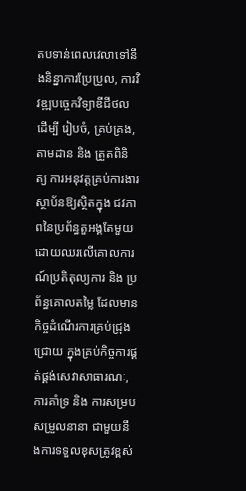តបទាន់ពេលវេលាទៅនឹងនិន្នាការប្រែប្រួល, ការវិវឌ្ឍបច្ចេកវិទ្យាឌីជីថល ដើម្បី រៀបចំ, គ្រប់គ្រង, តាមដាន និង ត្រួតពិនិត្យ ការអនុវត្តគ្រប់ការងារស្ថាប័នឱ្យស្ថិតក្នុង ជវភាពនៃប្រព័ន្ធតួអង្គតែមួយ ដោយឈរលើគោលការណ៍ប្រតិតុល្យការ និង ប្រព័ន្ធគោលតម្លៃ ដែលមានកិច្ចដំណើរការគ្រប់ជ្រុងជ្រោយ ក្នុងគ្រប់កិច្ចការផ្គត់ផ្គង់សេវាសាធារណៈ, ការគាំទ្រ និង ការសម្របសម្រួលនានា ជាមួយនឹងការទទួលខុសត្រូវខ្ពស់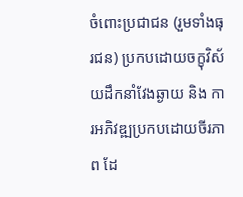ចំពោះប្រជាជន (រួមទាំងធុរជន) ប្រកបដោយចក្ខុវិស័យដឹកនាំវែងឆ្ងាយ និង ការអភិវឌ្ឍប្រកបដោយចីរភាព ដែ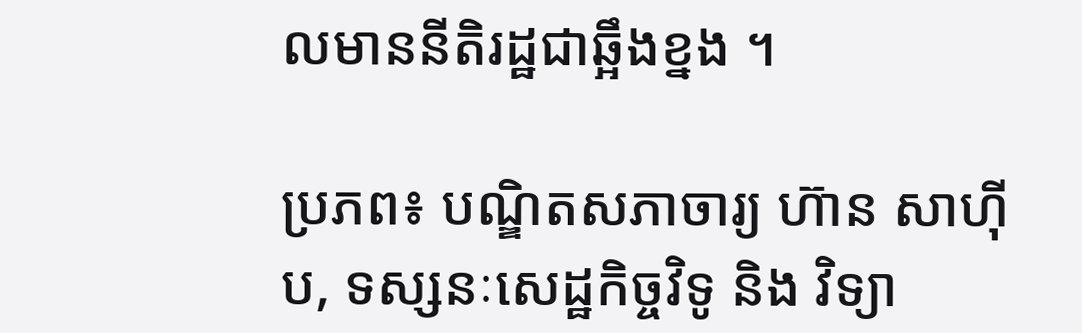លមាននីតិរដ្ឋជាឆ្អឹងខ្នង ។

ប្រភព៖ បណ្ឌិតសភាចារ្យ ហ៊ាន សាហ៊ីប, ទស្សនៈសេដ្ឋកិច្ចវិទូ និង វិទ្យា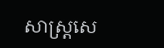សាស្ត្រសេ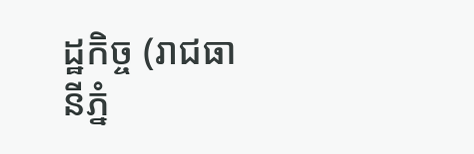ដ្ឋកិច្ច (រាជធានីភ្នំ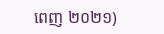ពេញ ២០២១)